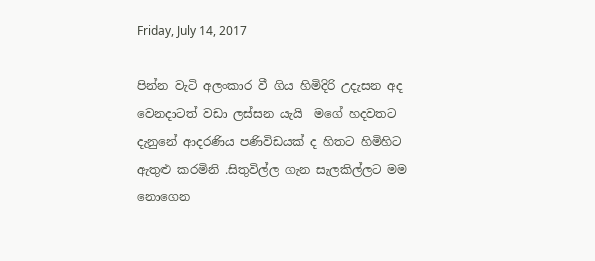Friday, July 14, 2017

පින්න වැටි අලංකාර වී ගිය හිමිදිරි උදැසන අද වෙනදාටත් වඩා ලස්සන යැයි  මගේ හදවතට දැනුනේ ආදරණිය පණිවිඩයක් ද හිතට හිමිහිට ඇතුළු කරමිනි .සිතුවිල්ල ගැන සැලකිල්ලට මම නොගෙන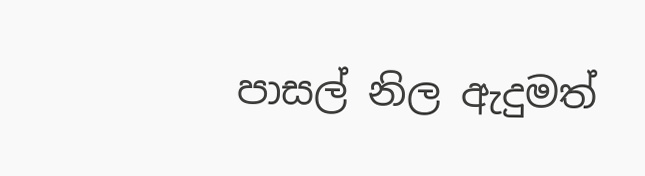පාසල් නිල ඇදුමත්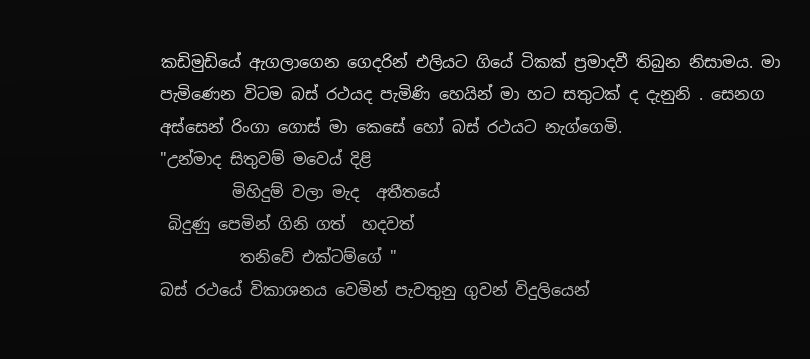කඩිමුඩියේ ඇගලාගෙන ගෙදරින් එලියට ගියේ ටිකක් ප්‍රමාදවී තිබුන නිසාමය. මා පැමිණෙන විටම බස් රථයද පැමිණි හෙයින් මා හට සතුටක් ද දැනුනි . සෙනග අස්සෙන් රිංගා ගොස් මා කෙසේ හෝ බස් රථයට නැග්ගෙමි.
"උන්මාද සිතුවම් මවෙය් දිළි
         මිහිදුම් වලා මැද  අතීතයේ
 බිදුණු පෙමින් ගිනි ගත්  හදවත්
          තනිවේ එක්ටම්ගේ "
බස් රථයේ විකාශනය වෙමින් පැවතුනු ගුවන් විදුලියෙන්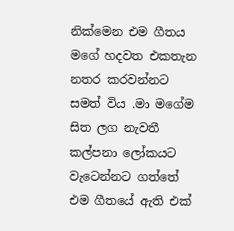නික්මෙන එම ගීතය මගේ හදවත එකතැන නතර කරවන්නට සමත් විය .මා මගේම සිත ලග නැවතී කල්පනා ලෝකයට වැටෙන්නට ගත්තේ එම ගීතයේ ඇති එක්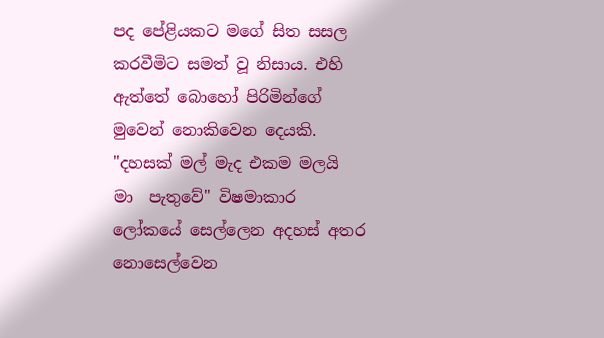පද පේළියකට මගේ සිත සසල කරවීමිට සමත් වූ නිසාය. එහි ඇත්තේ බොහෝ පිරිමින්ගේ මුවෙන් නොකිවෙන දෙයකි. "දහසක් මල් මැද එකම මලයි  මා  පැතුවේ" විෂමාකාර ලෝකයේ සෙල්ලෙන අදහස් අතර නොසෙල්වෙන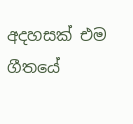අදහසක් එම ගීතයේ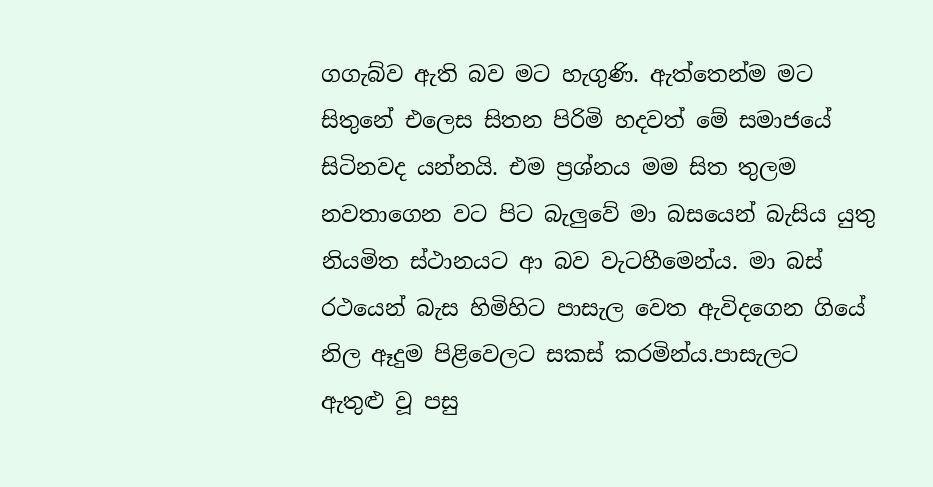ගගැබ්ව ඇති බව මට හැගුණි. ඇත්තෙන්ම මට සිතුනේ එලෙස සිතන පිරිමි හදවත් මේ සමාජයේ සිටිනවද යන්නයි. එම ප්‍රශ්නය මම සිත තුලම නවතාගෙන වට පිට බැලුවේ මා බසයෙන් බැසිය යුතු නියමිත ස්ථානයට ආ බව වැටහීමෙන්ය. මා බස් රථයෙන් බැස හිමිහිට පාසැල වෙත ඇවිදගෙන ගියේ නිල ඈදුම පිළිවෙලට සකස් කරමින්ය.පාසැලට  ඇතුළු වූ පසු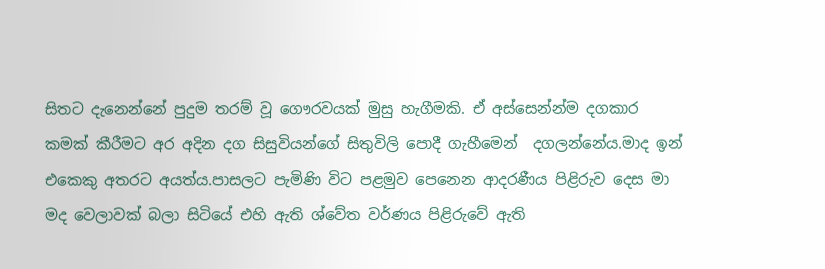සිතට දැනෙන්නේ පුදුම තරම් වූ ගෞරවයක් මුසු හැගීමකි. ඒ අස්සෙන්න්ම දගකාර කමක් කීරීමට අර අදින දග සිසුවියන්ගේ සිතුවිලි පොදී ගැහීමෙන්  දගලන්නේය.මාද ඉන් එකෙකු අතරට අයත්ය.පාසලට පැමිණි විට පළමුව පෙනෙන ආදරණීය පිළිරුව දෙස මා මද වෙලාවක් බලා සිටියේ එහි ඇති ශ්වේත වර්ණය පිළිරුවේ ඇති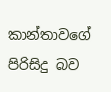කාන්තාවගේ පිරිසිදු බව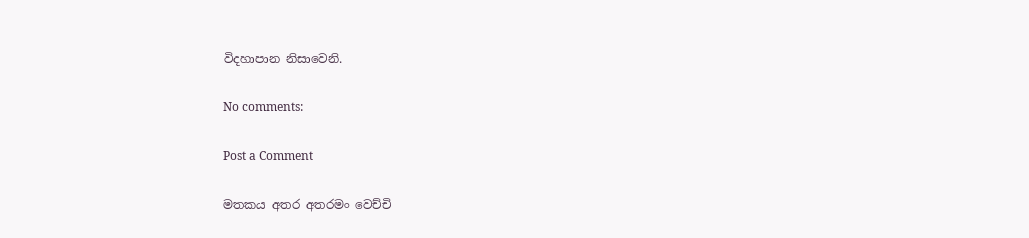විදහාපාන නිසාවෙනි.

No comments:

Post a Comment

මතකය අතර අතරමං වෙච්චි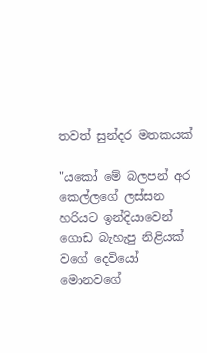තවත් සුන්දර මතකයක්

"යකෝ මේ බලපන් අර කෙල්ලගේ ලස්සන  හරියට ඉන්දියාවෙන් ගොඩ බැහැපු නිළියක් වගේ දෙවියෝ මොනවගේ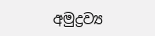අමුද්‍රව්‍ය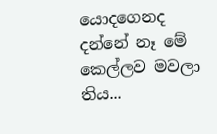යොදගෙනද දන්නේ නෑ මේ කෙල්ලව මවලා තිය...